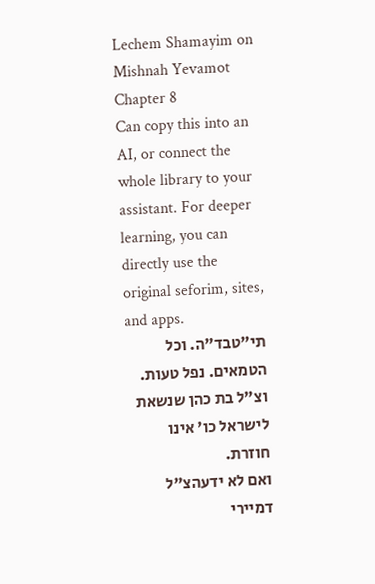Lechem Shamayim on Mishnah Yevamot Chapter 8
Can copy this into an AI, or connect the whole library to your assistant. For deeper learning, you can directly use the original seforim, sites, and apps.
תי"טבד"ה. וכל הטמאים. נפל טעות. וצ"ל בת כהן שנשאת לישראל כו' אינו חוזרת.
ואם לא ידעהצ"ל דמיירי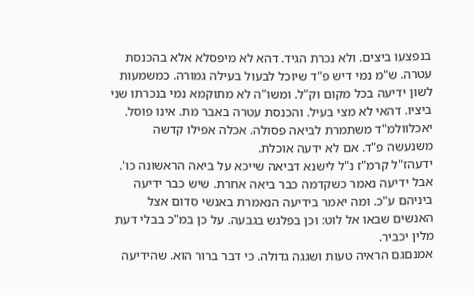בנפצעו ביצים. ולא נכרת הגיד. דהא לא מיפסלא אלא בהכנסת עטרה. ש"מ נמי דיש פ"ד שיוכל לבעול בעילה גמורה. כמשמעות לשון ידיעה בכל מקום וק"ל. ומשו"ה לא מתוקמא נמי בנכרתו שני ביציו. דהאי לא מצי בעיל. והכנסת עטרה באבר מת. אינו פוסל.
יאכלוולמ"ד משתמרת לביאה פסולה. אכלה אפילו קדשה משנעשה פ"ד. אם לא ידעה אוכלת.
ידעהז"ל קרמ"ז נ"ל לישנא דביאה שייכא על ביאה הראשונה כו'. אבל ידיעה נאמר כשקדמה כבר ביאה אחרת. שיש כבר ידיעה ביניהם ע"כ. ומה יאמר בידיעה הנאמרת באנשי סדום אצל האנשים שבאו אל לוט: וכן בפלגש בגבעה. על כן במ"כ בבלי דעת מלין יכביר.
אמנםגם הראיה טעות ושגגה גדולה. כי דבר ברור הוא. שהידיעה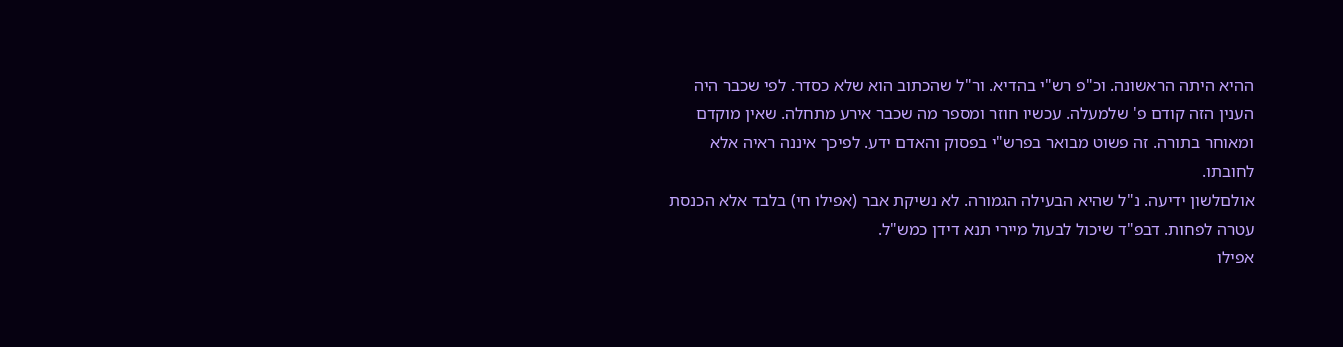ההיא היתה הראשונה. וכ"פ רש"י בהדיא. ור"ל שהכתוב הוא שלא כסדר. לפי שכבר היה הענין הזה קודם פ' שלמעלה. עכשיו חוזר ומספר מה שכבר אירע מתחלה. שאין מוקדם ומאוחר בתורה. זה פשוט מבואר בפרש"י בפסוק והאדם ידע. לפיכך איננה ראיה אלא לחובתו.
אולםלשון ידיעה. נ"ל שהיא הבעילה הגמורה. לא נשיקת אבר (אפילו חי) בלבד אלא הכנסת עטרה לפחות. דבפ"ד שיכול לבעול מיירי תנא דידן כמש"ל.
אפילו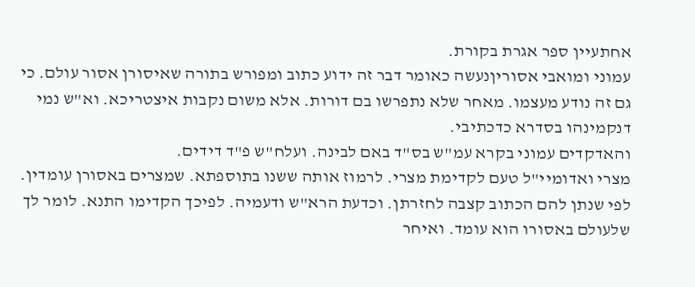אחתעיין ספר אגרת בקורת.
עמוני ומואבי אסוריןנעשה כאומר דבר זה ידוע כתוב ומפורש בתורה שאיסורן אסור עולם. כי גם זה נודע מעצמו. מאחר שלא נתפרשו בם דורות. אלא משום נקבות איצטריכא. וא"ש נמי דנקמינהו בסדרא כדכתיבי.
והאדקדים עמוני בקרא עמ"ש בס"ד באם לבינה. ועלח"ש פ"ד דידים.
מצרי ואדומיי"ל טעם לקדימת מצרי. לרמוז אותה ששנו בתוספתא. שמצרים באסורן עומדין. לפי שנתן להם הכתוב קצבה לחזרתן. וכדעת הרא"ש ודעמיה. לפיכך הקדימו התנא. לומר לך שלעולם באסורו הוא עומד. ואיחר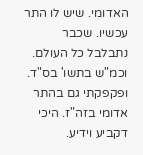האדומי. שיש לו התר עכשיו. שכבר נתבלבל כל העולם. וכמ"ש בתשו' בס"ד. ופקפקתי גם בהתר אדומי בזה"ז. היכי דקביע וידיע.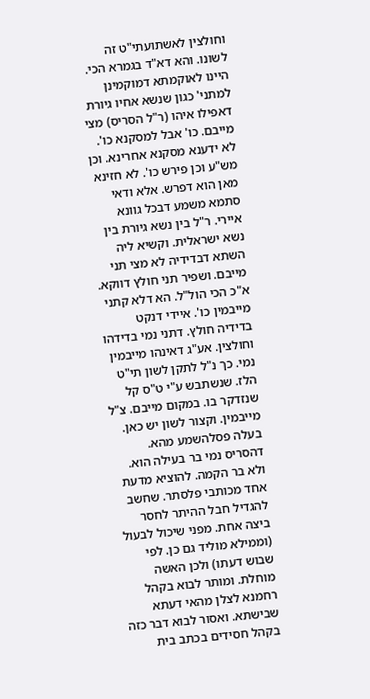וחולצין לאשתועתי"ט זה לשונו. והא דא"ד בגמרא הכי. היינו לאוקמתא דמוקמינן למתני' כגון שנשא אחיו גיורת דאפילו איהו (ר"ל הסריס) מצי מייבם. כו' אבל למסקנא כו'. לא ידענא מסקנא אחרינא. וכן מש"ע וכן פירש כו'. לא חזינא מאן הוא דפרש. אלא ודאי סתמא משמע דבכל גוונא איירי. ר"ל בין נשא גיורת בין נשא ישראלית. וקשיא ליה השתא דבדידיה לא מצי תני מייבם. ושפיר תני חולץ דווקא. א"כ הכי הול"ל. הא דלא קתני מייבמין כו'. איידי דנקט בדידיה חולץ. דתני נמי בדידהו וחולצין. אע"ג דאינהו מייבמין נמי. כך נ"ל לתקן לשון תי"ט הלז. שנשתבש ע"י ט"ס קל שנזדקר בו. במקום מייבם. צ"ל מייבמין. וקצור לשון יש כאן.
בעלה פסלהשמע מהא. דהסריס נמי בר בעילה הוא. ולא בר הקמה. להוציא מדעת אחד מכותבי פלסתר. שחשב להגדיל חבל ההיתר לחסר ביצה אחת. מפני שיכול לבעול (וממילא מוליד גם כן. לפי שבוש דעתו) ולכן האשה מוחלת. ומותר לבוא בקהל רחמנא לצלן מהאי דעתא שבישתא. ואסור לבוא דבר כזה בקהל חסידים בכתב בית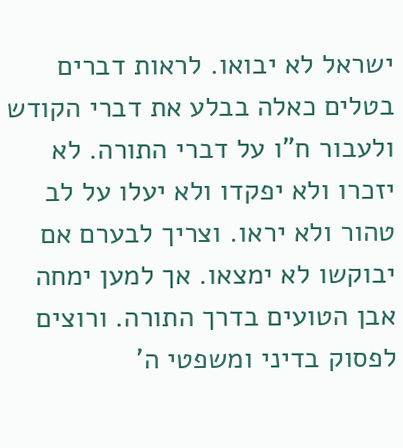ישראל לא יבואו. לראות דברים בטלים כאלה בבלע את דברי הקודש ולעבור ח"ו על דברי התורה. לא יזכרו ולא יפקדו ולא יעלו על לב טהור ולא יראו. וצריך לבערם אם יבוקשו לא ימצאו. אך למען ימחה אבן הטועים בדרך התורה. ורוצים לפסוק בדיני ומשפטי ה'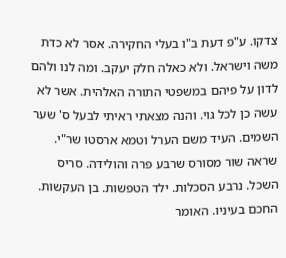צדקו. ע"פ דעת ב"ו בעלי החקירה. אסר לא כדת משה וישראל. ולא כאלה חלק יעקב. ומה לנו ולהם לדון על פיהם במשפטי התורה האלהית. אשר לא עשה כן לכל גוי. והנה מצאתי ראיתי לבעל ס' שער השמים. העיד משם הערל וטמא ארסטו שר"י. שראה שור מסורס שרבע פרה והולידה. סריס השכל. נרבע הסכלות. ילד הטפשות. בן העקשות. החכם בעיניו. האומר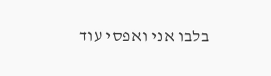בלבו אני ואפסי עוד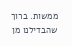ממשות. ברוך שהבדילנו מן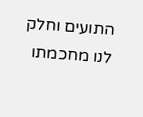התועים וחלק לנו מחכמתו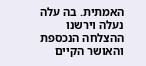האמתית. בה עלה נעלה וירשנו ההצלחה הנכספת והאושר הקיים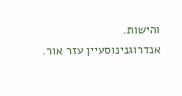והישות.
אנדרוגנינוסעיין עזר אור.